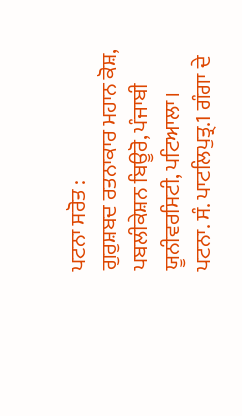ਪਟਨਾ ਸਰੋਤ :
ਗੁਰੁਸ਼ਬਦ ਰਤਨਾਕਾਰ ਮਹਾਨ ਕੋਸ਼, ਪਬਲੀਕੇਸ਼ਨ ਬਿਊਰੋ, ਪੰਜਾਬੀ ਯੂਨੀਵਰਸਿਟੀ, ਪਟਿਆਲਾ।
ਪਟਨਾ. ਸੰ. ਪਾਟਲਿਪੁਤ੍ਰ.1 ਗੰਗਾ ਦੇ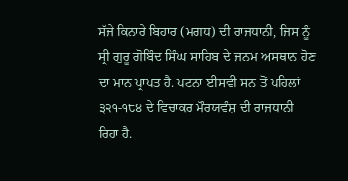ਸੱਜੇ ਕਿਨਾਰੇ ਬਿਹਾਰ (ਮਗਧ) ਦੀ ਰਾਜਧਾਨੀ, ਜਿਸ ਨੂੰ ਸ੍ਰੀ ਗੁਰੂ ਗੋਬਿੰਦ ਸਿੰਘ ਸਾਹਿਬ ਦੇ ਜਨਮ ਅਸਥਾਨ ਹੋਣ ਦਾ ਮਾਨ ਪ੍ਰਾਪਤ ਹੈ. ਪਟਨਾ ਈਸਵੀ ਸਨ ਤੋਂ ਪਹਿਲਾਂ ੩੨੧-੧੮੪ ਦੇ ਵਿਚਾਕਰ ਮੌਰਯਵੰਸ਼ ਦੀ ਰਾਜਧਾਨੀ ਰਿਹਾ ਹੈ.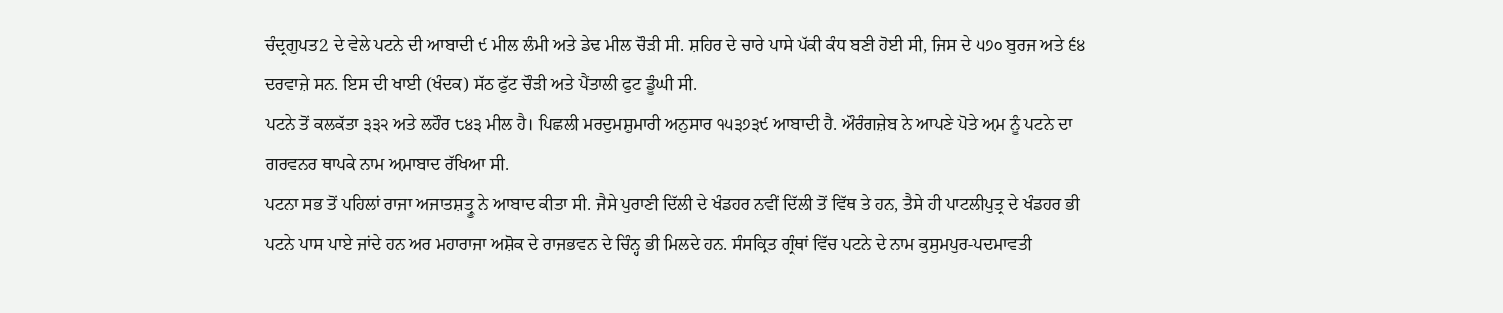ਚੰਦ੍ਰਗੁਪਤ2 ਦੇ ਵੇਲੇ ਪਟਨੇ ਦੀ ਆਬਾਦੀ ੯ ਮੀਲ ਲੰਮੀ ਅਤੇ ਡੇਢ ਮੀਲ ਚੌੜੀ ਸੀ. ਸ਼ਹਿਰ ਦੇ ਚਾਰੇ ਪਾਸੇ ਪੱਕੀ ਕੰਧ ਬਣੀ ਹੋਈ ਸੀ, ਜਿਸ ਦੇ ੫੭੦ ਬੁਰਜ ਅਤੇ ੬੪ ਦਰਵਾਜ਼ੇ ਸਨ. ਇਸ ਦੀ ਖਾਈ (ਖੰਦਕ) ਸੱਠ ਫੁੱਟ ਚੌੜੀ ਅਤੇ ਪੈਂਤਾਲੀ ਫੁਟ ਡੂੰਘੀ ਸੀ.
ਪਟਨੇ ਤੋਂ ਕਲਕੱਤਾ ੩੩੨ ਅਤੇ ਲਹੌਰ ੮੪੩ ਮੀਲ ਹੈ। ਪਿਛਲੀ ਮਰਦੁਮਸ਼ੁਮਾਰੀ ਅਨੁਸਾਰ ੧੫੩੭੩੯ ਆਬਾਦੀ ਹੈ. ਔਰੰਗਜ਼ੇਬ ਨੇ ਆਪਣੇ ਪੋਤੇ ਅ਼ਮ ਨੂੰ ਪਟਨੇ ਦਾ ਗਰਵਨਰ ਥਾਪਕੇ ਨਾਮ ਅ਼ਮਾਬਾਦ ਰੱਖਿਆ ਸੀ.
ਪਟਨਾ ਸਭ ਤੋਂ ਪਹਿਲਾਂ ਰਾਜਾ ਅਜਾਤਸ਼ਤ੍ਰੂ ਨੇ ਆਬਾਦ ਕੀਤਾ ਸੀ. ਜੈਸੇ ਪੁਰਾਣੀ ਦਿੱਲੀ ਦੇ ਖੰਡਹਰ ਨਵੀਂ ਦਿੱਲੀ ਤੋਂ ਵਿੱਥ ਤੇ ਹਨ, ਤੈਸੇ ਹੀ ਪਾਟਲੀਪੁਤ੍ਰ ਦੇ ਖੰਡਹਰ ਭੀ ਪਟਨੇ ਪਾਸ ਪਾਏ ਜਾਂਦੇ ਹਨ ਅਰ ਮਹਾਰਾਜਾ ਅਸ਼ੋਕ ਦੇ ਰਾਜਭਵਨ ਦੇ ਚਿੰਨ੍ਹ ਭੀ ਮਿਲਦੇ ਹਨ. ਸੰਸਕ੍ਰਿਤ ਗ੍ਰੰਥਾਂ ਵਿੱਚ ਪਟਨੇ ਦੇ ਨਾਮ ਕੁਸੁਮਪੁਰ-ਪਦਮਾਵਤੀ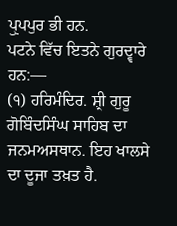ਪੁੑਪਪੁਰ ਭੀ ਹਨ.
ਪਟਨੇ ਵਿੱਚ ਇਤਨੇ ਗੁਰਦ੍ਵਾਰੇ ਹਨ:—
(੧) ਹਰਿਮੰਦਿਰ. ਸ਼੍ਰੀ ਗੁਰੂ ਗੋਬਿੰਦਸਿੰਘ ਸਾਹਿਬ ਦਾ ਜਨਮਅਸਥਾਨ. ਇਹ ਖਾਲਸੇ ਦਾ ਦੂਜਾ ਤਖ਼ਤ ਹੈ.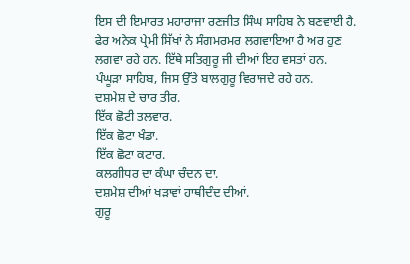ਇਸ ਦੀ ਇਮਾਰਤ ਮਹਾਰਾਜਾ ਰਣਜੀਤ ਸਿੰਘ ਸਾਹਿਬ ਨੇ ਬਣਵਾਈ ਹੈ. ਫੇਰ ਅਨੇਕ ਪ੍ਰੇਮੀ ਸਿੱਖਾਂ ਨੇ ਸੰਗਮਰਮਰ ਲਗਵਾਇਆ ਹੈ ਅਰ ਹੁਣ ਲਗਵਾ ਰਹੇ ਹਨ. ਇੱਥੇ ਸਤਿਗੁਰੂ ਜੀ ਦੀਆਂ ਇਹ ਵਸਤਾਂ ਹਨ.
ਪੰਘੂੜਾ ਸਾਹਿਬ, ਜਿਸ ਉੱਤੇ ਬਾਲਗੁਰੂ ਵਿਰਾਜਦੇ ਰਹੇ ਹਨ.
ਦਸ਼ਮੇਸ਼ ਦੇ ਚਾਰ ਤੀਰ.
ਇੱਕ ਛੋਟੀ ਤਲਵਾਰ.
ਇੱਕ ਛੋਟਾ ਖੰਡਾ.
ਇੱਕ ਛੋਟਾ ਕਟਾਰ.
ਕਲਗੀਧਰ ਦਾ ਕੰਘਾ ਚੰਦਨ ਦਾ.
ਦਸ਼ਮੇਸ਼ ਦੀਆਂ ਖੜਾਵਾਂ ਹਾਥੀਦੰਦ ਦੀਆਂ.
ਗੁਰੂ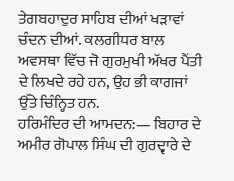ਤੇਗਬਹਾਦੁਰ ਸਾਹਿਬ ਦੀਆਂ ਖੜਾਵਾਂ ਚੰਦਨ ਦੀਆਂ. ਕਲਗੀਧਰ ਬਾਲ ਅਵਸਥਾ ਵਿੱਚ ਜੋ ਗੁਰਮੁਖੀ ਅੱਖਰ ਪੈਂਤੀ ਦੇ ਲਿਖਦੇ ਰਹੇ ਹਨ, ਉਹ ਭੀ ਕਾਗਜਾਂ ਉੱਤੇ ਚਿੰਨ੍ਹਿਤ ਹਨ.
ਹਰਿਮੰਦਿਰ ਦੀ ਆਮਦਨ:— ਬਿਹਾਰ ਦੇ ਅਮੀਰ ਗੋਪਾਲ ਸਿੰਘ ਦੀ ਗੁਰਦ੍ਵਾਰੇ ਦੇ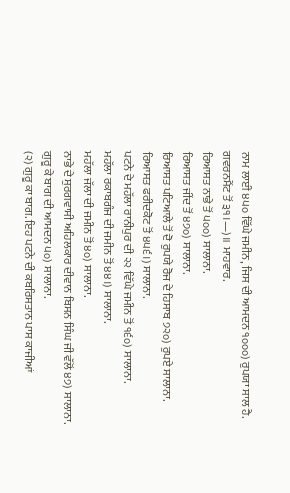ਨਾਮ ਲਾਈ ੪੫੦ ਵਿੱਘੇ ਜਮੀਨ, ਜਿਸ ਦੀ ਆਮਦਨ ੧੦੦੦) ਰੁਪਯਾ ਸਾਲ ਹੈ.
ਗਵਰਨਮੈਂਟ ਤੋਂ ੩੧।—)॥ ਮਾਹਵਾਰ.
ਰਿਆਸਤ ਨਾਭੇ ਤੋਂ ੫੦੦) ਸਾਲਾਨਾ.
ਰਿਆਸਤ ਜੀਂਦ ਤੋਂ ੪੭੦) ਸਾਲਾਨਾ.
ਰਿਆਸਤ ਪਟਿਆਲੇ ਤੋਂ ਦੋ ਰੁਪਯੇ ਰੋਜ ਦੇ ਹਿਸਾਬ ੭੨੦) ਰੁਪਏ ਸਾਲਾਨਾ.
ਰਿਆਸਤ ਫਰੀਦਕੋਟ ਤੋਂ ੪੫੬।) ਸਾਲਾਨਾ.
ਪਟਨੇ ਦੇ ਮਹੱਲਾ ਰਾਨੀਪੁਰ ਦੀ ੨੨ ਵਿੱਘੇ ਜਮੀਨ ਤੋਂ ੧੬੦) ਸਾਲਾਨਾ.
ਮਹੱਲਾ ਰਕਾਬਗੰਜ ਦੀ ਜਮੀਨ ਤੋਂ ੪੪।) ਸਾਲਾਨਾ.
ਮਹੱਲਾ ਜੱਲਾ ਦੀ ਜਮੀਨ ਤੋਂ ੪੦) ਸਾਲਾਨਾ.
ਨਾਭੇ ਦੇ ਸੁਰਗਵਾਸੀ ਅਹਿਲਕਾਰ ਦੀਵਾਨ ਬਿਸਨ ਸਿੰਘ ਜੀ ਵੱਲੋਂ ੪੭) ਸਾਲਾਨਾ.
ਗੁਰੂ ਕੇ ਬਾਗ ਦੀ ਆਮਦਨ ੫੦) ਸਾਲਾਨਾ.
(੨) ਗੁਰੂ ਕਾ ਬਾਗ. ਇਹ ਪਟਨੇ ਦੀ ਕਬਰਿਸਤਾਨ ਪਾਸ ਕਾਜੀਆਂ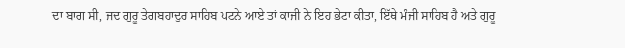ਦਾ ਬਾਗ ਸੀ, ਜਦ ਗੁਰੂ ਤੇਗਬਹਾਦੁਰ ਸਾਹਿਬ ਪਟਨੇ ਆਏ ਤਾਂ ਕਾਜੀ ਨੇ ਇਹ ਭੇਟਾ ਕੀਤਾ, ਇੱਥੇ ਮੰਜੀ ਸਾਹਿਬ ਹੈ ਅਤੇ ਗੁਰੂ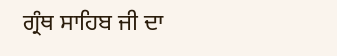ਗ੍ਰੰਥ ਸਾਹਿਬ ਜੀ ਦਾ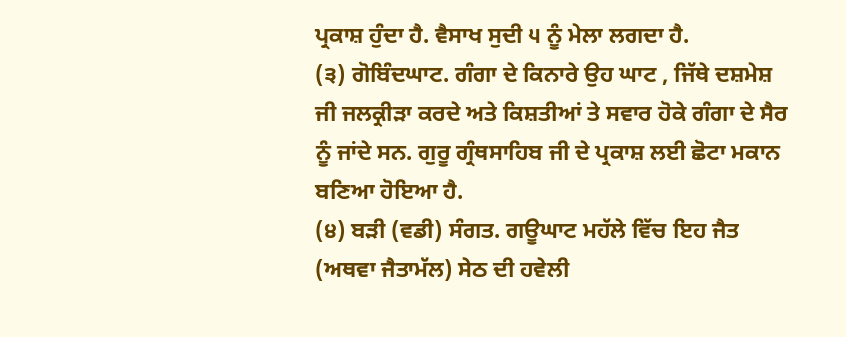ਪ੍ਰਕਾਸ਼ ਹੁੰਦਾ ਹੈ. ਵੈਸਾਖ ਸੁਦੀ ੫ ਨੂੰ ਮੇਲਾ ਲਗਦਾ ਹੈ.
(੩) ਗੋਬਿੰਦਘਾਟ. ਗੰਗਾ ਦੇ ਕਿਨਾਰੇ ਉਹ ਘਾਟ , ਜਿੱਥੇ ਦਸ਼ਮੇਸ਼ ਜੀ ਜਲਕ੍ਰੀੜਾ ਕਰਦੇ ਅਤੇ ਕਿਸ਼ਤੀਆਂ ਤੇ ਸਵਾਰ ਹੋਕੇ ਗੰਗਾ ਦੇ ਸੈਰ ਨੂੰ ਜਾਂਦੇ ਸਨ. ਗੁਰੂ ਗ੍ਰੰਥਸਾਹਿਬ ਜੀ ਦੇ ਪ੍ਰਕਾਸ਼ ਲਈ ਛੋਟਾ ਮਕਾਨ ਬਣਿਆ ਹੋਇਆ ਹੈ.
(੪) ਬੜੀ (ਵਡੀ) ਸੰਗਤ. ਗਊਘਾਟ ਮਹੱਲੇ ਵਿੱਚ ਇਹ ਜੈਤ (ਅਥਵਾ ਜੈਤਾਮੱਲ) ਸੇਠ ਦੀ ਹਵੇਲੀ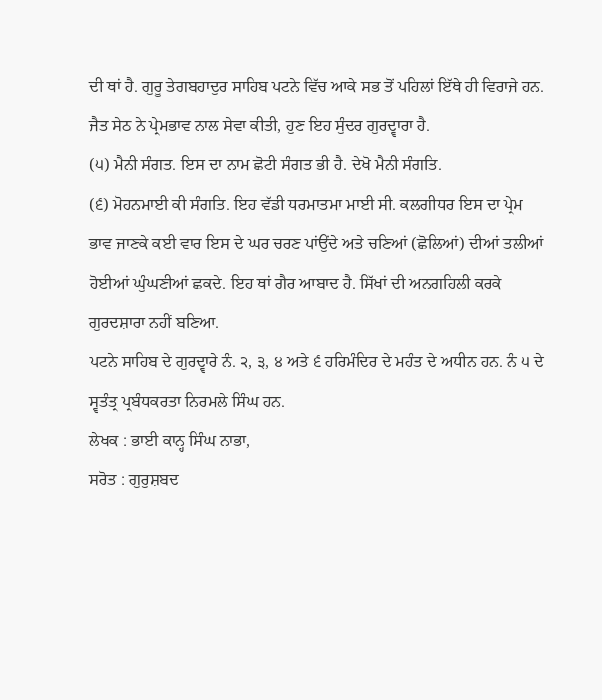ਦੀ ਥਾਂ ਹੈ. ਗੁਰੂ ਤੇਗਬਹਾਦੁਰ ਸਾਹਿਬ ਪਟਨੇ ਵਿੱਚ ਆਕੇ ਸਭ ਤੋਂ ਪਹਿਲਾਂ ਇੱਥੇ ਹੀ ਵਿਰਾਜੇ ਹਨ. ਜੈਤ ਸੇਠ ਨੇ ਪ੍ਰੇਮਭਾਵ ਨਾਲ ਸੇਵਾ ਕੀਤੀ, ਹੁਣ ਇਹ ਸੁੰਦਰ ਗੁਰਦ੍ਵਾਰਾ ਹੈ.
(੫) ਮੈਨੀ ਸੰਗਤ. ਇਸ ਦਾ ਨਾਮ ਛੋਟੀ ਸੰਗਤ ਭੀ ਹੈ. ਦੇਖੋ ਮੈਨੀ ਸੰਗਤਿ.
(੬) ਮੋਹਨਮਾਈ ਕੀ ਸੰਗਤਿ. ਇਹ ਵੱਡੀ ਧਰਮਾਤਮਾ ਮਾਈ ਸੀ. ਕਲਗੀਧਰ ਇਸ ਦਾ ਪ੍ਰੇਮ ਭਾਵ ਜਾਣਕੇ ਕਈ ਵਾਰ ਇਸ ਦੇ ਘਰ ਚਰਣ ਪਾਂਉਂਦੇ ਅਤੇ ਚਣਿਆਂ (ਛੋਲਿਆਂ) ਦੀਆਂ ਤਲੀਆਂ ਹੋਈਆਂ ਘੁੰਘਣੀਆਂ ਛਕਦੇ. ਇਹ ਥਾਂ ਗੈਰ ਆਬਾਦ ਹੈ. ਸਿੱਖਾਂ ਦੀ ਅਨਗਹਿਲੀ ਕਰਕੇ ਗੁਰਦਸ਼ਾਰਾ ਨਹੀਂ ਬਣਿਆ.
ਪਟਨੇ ਸਾਹਿਬ ਦੇ ਗੁਰਦ੍ਵਾਰੇ ਨੰ. ੨, ੩, ੪ ਅਤੇ ੬ ਹਰਿਮੰਦਿਰ ਦੇ ਮਹੰਤ ਦੇ ਅਧੀਨ ਹਨ. ਨੰ ੫ ਦੇ ਸ੍ਵਤੰਤ੍ਰ ਪ੍ਰਬੰਧਕਰਤਾ ਨਿਰਮਲੇ ਸਿੰਘ ਹਨ.
ਲੇਖਕ : ਭਾਈ ਕਾਨ੍ਹ ਸਿੰਘ ਨਾਭਾ,
ਸਰੋਤ : ਗੁਰੁਸ਼ਬਦ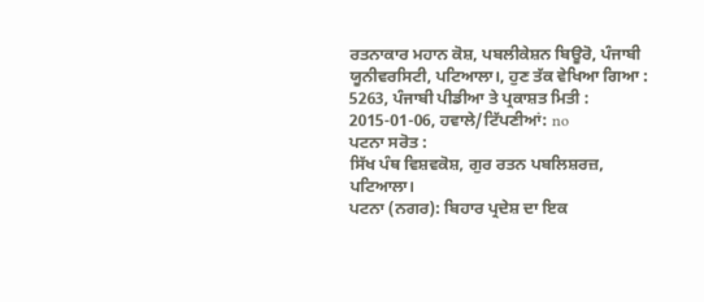ਰਤਨਾਕਾਰ ਮਹਾਨ ਕੋਸ਼, ਪਬਲੀਕੇਸ਼ਨ ਬਿਊਰੋ, ਪੰਜਾਬੀ ਯੂਨੀਵਰਸਿਟੀ, ਪਟਿਆਲਾ।, ਹੁਣ ਤੱਕ ਵੇਖਿਆ ਗਿਆ : 5263, ਪੰਜਾਬੀ ਪੀਡੀਆ ਤੇ ਪ੍ਰਕਾਸ਼ਤ ਮਿਤੀ : 2015-01-06, ਹਵਾਲੇ/ਟਿੱਪਣੀਆਂ: no
ਪਟਨਾ ਸਰੋਤ :
ਸਿੱਖ ਪੰਥ ਵਿਸ਼ਵਕੋਸ਼, ਗੁਰ ਰਤਨ ਪਬਲਿਸ਼ਰਜ਼, ਪਟਿਆਲਾ।
ਪਟਨਾ (ਨਗਰ): ਬਿਹਾਰ ਪ੍ਰਦੇਸ਼ ਦਾ ਇਕ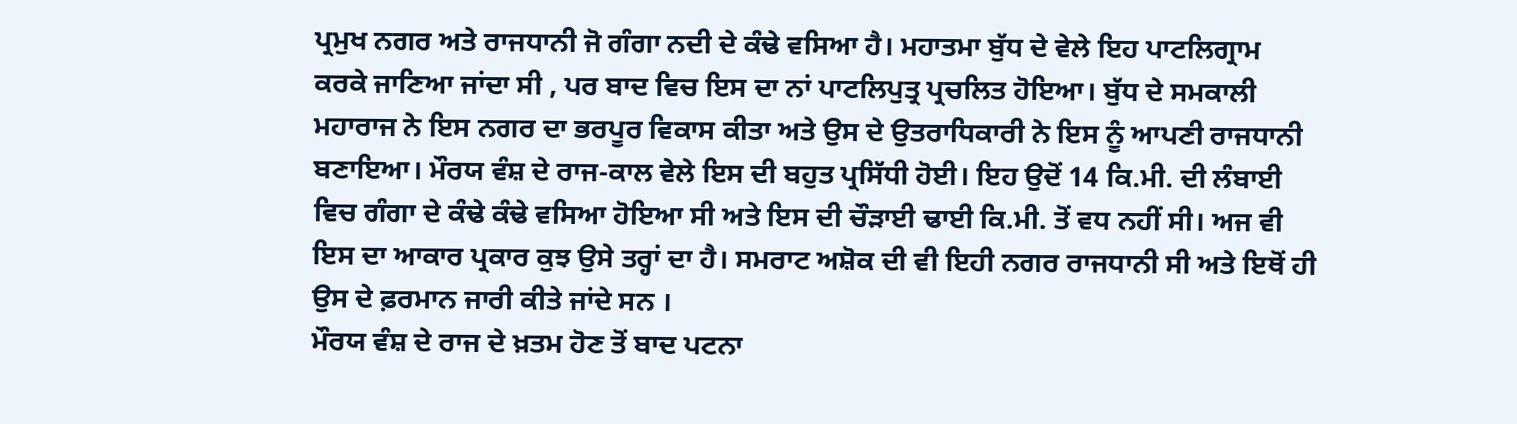ਪ੍ਰਮੁਖ ਨਗਰ ਅਤੇ ਰਾਜਧਾਨੀ ਜੋ ਗੰਗਾ ਨਦੀ ਦੇ ਕੰਢੇ ਵਸਿਆ ਹੈ। ਮਹਾਤਮਾ ਬੁੱਧ ਦੇ ਵੇਲੇ ਇਹ ਪਾਟਲਿਗ੍ਰਾਮ ਕਰਕੇ ਜਾਣਿਆ ਜਾਂਦਾ ਸੀ , ਪਰ ਬਾਦ ਵਿਚ ਇਸ ਦਾ ਨਾਂ ਪਾਟਲਿਪੁਤ੍ਰ ਪ੍ਰਚਲਿਤ ਹੋਇਆ। ਬੁੱਧ ਦੇ ਸਮਕਾਲੀ ਮਹਾਰਾਜ ਨੇ ਇਸ ਨਗਰ ਦਾ ਭਰਪੂਰ ਵਿਕਾਸ ਕੀਤਾ ਅਤੇ ਉਸ ਦੇ ਉਤਰਾਧਿਕਾਰੀ ਨੇ ਇਸ ਨੂੰ ਆਪਣੀ ਰਾਜਧਾਨੀ ਬਣਾਇਆ। ਮੌਰਯ ਵੰਸ਼ ਦੇ ਰਾਜ-ਕਾਲ ਵੇਲੇ ਇਸ ਦੀ ਬਹੁਤ ਪ੍ਰਸਿੱਧੀ ਹੋਈ। ਇਹ ਉਦੋਂ 14 ਕਿ.ਮੀ. ਦੀ ਲੰਬਾਈ ਵਿਚ ਗੰਗਾ ਦੇ ਕੰਢੇ ਕੰਢੇ ਵਸਿਆ ਹੋਇਆ ਸੀ ਅਤੇ ਇਸ ਦੀ ਚੌੜਾਈ ਢਾਈ ਕਿ.ਮੀ. ਤੋਂ ਵਧ ਨਹੀਂ ਸੀ। ਅਜ ਵੀ ਇਸ ਦਾ ਆਕਾਰ ਪ੍ਰਕਾਰ ਕੁਝ ਉਸੇ ਤਰ੍ਹਾਂ ਦਾ ਹੈ। ਸਮਰਾਟ ਅਸ਼ੋਕ ਦੀ ਵੀ ਇਹੀ ਨਗਰ ਰਾਜਧਾਨੀ ਸੀ ਅਤੇ ਇਥੋਂ ਹੀ ਉਸ ਦੇ ਫ਼ਰਮਾਨ ਜਾਰੀ ਕੀਤੇ ਜਾਂਦੇ ਸਨ ।
ਮੌਰਯ ਵੰਸ਼ ਦੇ ਰਾਜ ਦੇ ਖ਼ਤਮ ਹੋਣ ਤੋਂ ਬਾਦ ਪਟਨਾ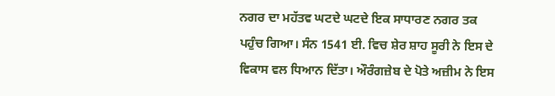ਨਗਰ ਦਾ ਮਹੱਤਵ ਘਟਦੇ ਘਟਦੇ ਇਕ ਸਾਧਾਰਣ ਨਗਰ ਤਕ ਪਹੁੰਚ ਗਿਆ। ਸੰਨ 1541 ਈ. ਵਿਚ ਸ਼ੇਰ ਸ਼ਾਹ ਸੂਰੀ ਨੇ ਇਸ ਦੇ ਵਿਕਾਸ ਵਲ ਧਿਆਨ ਦਿੱਤਾ। ਔਰੰਗਜ਼ੇਬ ਦੇ ਪੋਤੇ ਅਜ਼ੀਮ ਨੇ ਇਸ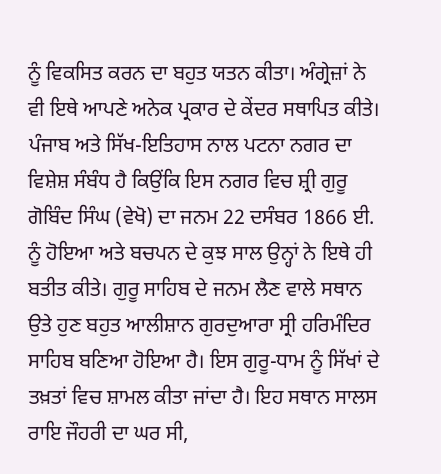ਨੂੰ ਵਿਕਸਿਤ ਕਰਨ ਦਾ ਬਹੁਤ ਯਤਨ ਕੀਤਾ। ਅੰਗ੍ਰੇਜ਼ਾਂ ਨੇ ਵੀ ਇਥੇ ਆਪਣੇ ਅਨੇਕ ਪ੍ਰਕਾਰ ਦੇ ਕੇਂਦਰ ਸਥਾਪਿਤ ਕੀਤੇ।
ਪੰਜਾਬ ਅਤੇ ਸਿੱਖ-ਇਤਿਹਾਸ ਨਾਲ ਪਟਨਾ ਨਗਰ ਦਾ ਵਿਸ਼ੇਸ਼ ਸੰਬੰਧ ਹੈ ਕਿਉਂਕਿ ਇਸ ਨਗਰ ਵਿਚ ਸ਼੍ਰੀ ਗੁਰੂ ਗੋਬਿੰਦ ਸਿੰਘ (ਵੇਖੋ) ਦਾ ਜਨਮ 22 ਦਸੰਬਰ 1866 ਈ. ਨੂੰ ਹੋਇਆ ਅਤੇ ਬਚਪਨ ਦੇ ਕੁਝ ਸਾਲ ਉਨ੍ਹਾਂ ਨੇ ਇਥੇ ਹੀ ਬਤੀਤ ਕੀਤੇ। ਗੁਰੂ ਸਾਹਿਬ ਦੇ ਜਨਮ ਲੈਣ ਵਾਲੇ ਸਥਾਨ ਉਤੇ ਹੁਣ ਬਹੁਤ ਆਲੀਸ਼ਾਨ ਗੁਰਦੁਆਰਾ ਸ੍ਰੀ ਹਰਿਮੰਦਿਰ ਸਾਹਿਬ ਬਣਿਆ ਹੋਇਆ ਹੈ। ਇਸ ਗੁਰੂ-ਧਾਮ ਨੂੰ ਸਿੱਖਾਂ ਦੇ ਤਖ਼ਤਾਂ ਵਿਚ ਸ਼ਾਮਲ ਕੀਤਾ ਜਾਂਦਾ ਹੈ। ਇਹ ਸਥਾਨ ਸਾਲਸ ਰਾਇ ਜੌਹਰੀ ਦਾ ਘਰ ਸੀ,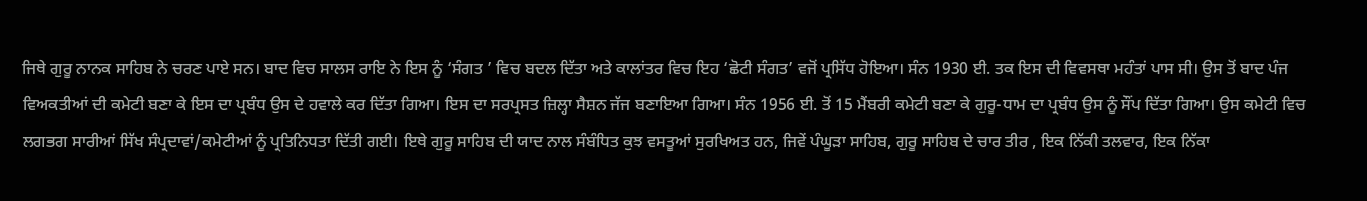ਜਿਥੇ ਗੁਰੂ ਨਾਨਕ ਸਾਹਿਬ ਨੇ ਚਰਣ ਪਾਏ ਸਨ। ਬਾਦ ਵਿਚ ਸਾਲਸ ਰਾਇ ਨੇ ਇਸ ਨੂੰ ‘ਸੰਗਤ ’ ਵਿਚ ਬਦਲ ਦਿੱਤਾ ਅਤੇ ਕਾਲਾਂਤਰ ਵਿਚ ਇਹ ‘ਛੋਟੀ ਸੰਗਤ’ ਵਜੋਂ ਪ੍ਰਸਿੱਧ ਹੋਇਆ। ਸੰਨ 1930 ਈ. ਤਕ ਇਸ ਦੀ ਵਿਵਸਥਾ ਮਹੰਤਾਂ ਪਾਸ ਸੀ। ਉਸ ਤੋਂ ਬਾਦ ਪੰਜ ਵਿਅਕਤੀਆਂ ਦੀ ਕਮੇਟੀ ਬਣਾ ਕੇ ਇਸ ਦਾ ਪ੍ਰਬੰਧ ਉਸ ਦੇ ਹਵਾਲੇ ਕਰ ਦਿੱਤਾ ਗਿਆ। ਇਸ ਦਾ ਸਰਪ੍ਰਸਤ ਜ਼ਿਲ੍ਹਾ ਸੈਸ਼ਨ ਜੱਜ ਬਣਾਇਆ ਗਿਆ। ਸੰਨ 1956 ਈ. ਤੋਂ 15 ਮੈਂਬਰੀ ਕਮੇਟੀ ਬਣਾ ਕੇ ਗੁਰੂ-ਧਾਮ ਦਾ ਪ੍ਰਬੰਧ ਉਸ ਨੂੰ ਸੌਂਪ ਦਿੱਤਾ ਗਿਆ। ਉਸ ਕਮੇਟੀ ਵਿਚ ਲਗਭਗ ਸਾਰੀਆਂ ਸਿੱਖ ਸੰਪ੍ਰਦਾਵਾਂ/ਕਮੇਟੀਆਂ ਨੂੰ ਪ੍ਰਤਿਨਿਧਤਾ ਦਿੱਤੀ ਗਈ। ਇਥੇ ਗੁਰੂ ਸਾਹਿਬ ਦੀ ਯਾਦ ਨਾਲ ਸੰਬੰਧਿਤ ਕੁਝ ਵਸਤੂਆਂ ਸੁਰਖਿਅਤ ਹਨ, ਜਿਵੇਂ ਪੰਘੂੜਾ ਸਾਹਿਬ, ਗੁਰੂ ਸਾਹਿਬ ਦੇ ਚਾਰ ਤੀਰ , ਇਕ ਨਿੱਕੀ ਤਲਵਾਰ, ਇਕ ਨਿੱਕਾ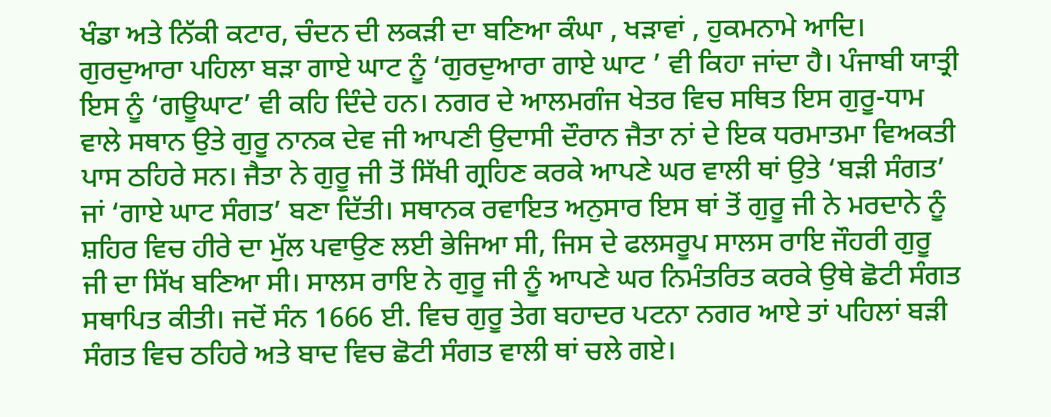ਖੰਡਾ ਅਤੇ ਨਿੱਕੀ ਕਟਾਰ, ਚੰਦਨ ਦੀ ਲਕੜੀ ਦਾ ਬਣਿਆ ਕੰਘਾ , ਖੜਾਵਾਂ , ਹੁਕਮਨਾਮੇ ਆਦਿ।
ਗੁਰਦੁਆਰਾ ਪਹਿਲਾ ਬੜਾ ਗਾਏ ਘਾਟ ਨੂੰ ‘ਗੁਰਦੁਆਰਾ ਗਾਏ ਘਾਟ ’ ਵੀ ਕਿਹਾ ਜਾਂਦਾ ਹੈ। ਪੰਜਾਬੀ ਯਾਤ੍ਰੀ ਇਸ ਨੂੰ ‘ਗਊਘਾਟ’ ਵੀ ਕਹਿ ਦਿੰਦੇ ਹਨ। ਨਗਰ ਦੇ ਆਲਮਗੰਜ ਖੇਤਰ ਵਿਚ ਸਥਿਤ ਇਸ ਗੁਰੂ-ਧਾਮ ਵਾਲੇ ਸਥਾਨ ਉਤੇ ਗੁਰੂ ਨਾਨਕ ਦੇਵ ਜੀ ਆਪਣੀ ਉਦਾਸੀ ਦੌਰਾਨ ਜੈਤਾ ਨਾਂ ਦੇ ਇਕ ਧਰਮਾਤਮਾ ਵਿਅਕਤੀ ਪਾਸ ਠਹਿਰੇ ਸਨ। ਜੈਤਾ ਨੇ ਗੁਰੂ ਜੀ ਤੋਂ ਸਿੱਖੀ ਗ੍ਰਹਿਣ ਕਰਕੇ ਆਪਣੇ ਘਰ ਵਾਲੀ ਥਾਂ ਉਤੇ ‘ਬੜੀ ਸੰਗਤ’ ਜਾਂ ‘ਗਾਏ ਘਾਟ ਸੰਗਤ’ ਬਣਾ ਦਿੱਤੀ। ਸਥਾਨਕ ਰਵਾਇਤ ਅਨੁਸਾਰ ਇਸ ਥਾਂ ਤੋਂ ਗੁਰੂ ਜੀ ਨੇ ਮਰਦਾਨੇ ਨੂੰ ਸ਼ਹਿਰ ਵਿਚ ਹੀਰੇ ਦਾ ਮੁੱਲ ਪਵਾਉਣ ਲਈ ਭੇਜਿਆ ਸੀ, ਜਿਸ ਦੇ ਫਲਸਰੂਪ ਸਾਲਸ ਰਾਇ ਜੌਹਰੀ ਗੁਰੂ ਜੀ ਦਾ ਸਿੱਖ ਬਣਿਆ ਸੀ। ਸਾਲਸ ਰਾਇ ਨੇ ਗੁਰੂ ਜੀ ਨੂੰ ਆਪਣੇ ਘਰ ਨਿਮੰਤਰਿਤ ਕਰਕੇ ਉਥੇ ਛੋਟੀ ਸੰਗਤ ਸਥਾਪਿਤ ਕੀਤੀ। ਜਦੋਂ ਸੰਨ 1666 ਈ. ਵਿਚ ਗੁਰੂ ਤੇਗ ਬਹਾਦਰ ਪਟਨਾ ਨਗਰ ਆਏ ਤਾਂ ਪਹਿਲਾਂ ਬੜੀ ਸੰਗਤ ਵਿਚ ਠਹਿਰੇ ਅਤੇ ਬਾਦ ਵਿਚ ਛੋਟੀ ਸੰਗਤ ਵਾਲੀ ਥਾਂ ਚਲੇ ਗਏ।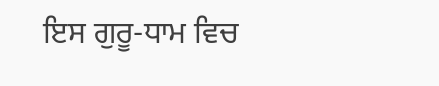ਇਸ ਗੁਰੂ-ਧਾਮ ਵਿਚ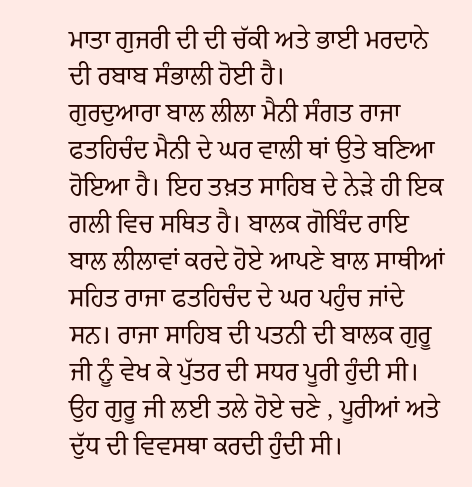ਮਾਤਾ ਗੁਜਰੀ ਦੀ ਦੀ ਚੱਕੀ ਅਤੇ ਭਾਈ ਮਰਦਾਨੇ ਦੀ ਰਬਾਬ ਸੰਭਾਲੀ ਹੋਈ ਹੈ।
ਗੁਰਦੁਆਰਾ ਬਾਲ ਲੀਲਾ ਮੈਨੀ ਸੰਗਤ ਰਾਜਾ ਫਤਹਿਚੰਦ ਮੈਨੀ ਦੇ ਘਰ ਵਾਲੀ ਥਾਂ ਉਤੇ ਬਣਿਆ ਹੋਇਆ ਹੈ। ਇਹ ਤਖ਼ਤ ਸਾਹਿਬ ਦੇ ਨੇੜੇ ਹੀ ਇਕ ਗਲੀ ਵਿਚ ਸਥਿਤ ਹੈ। ਬਾਲਕ ਗੋਬਿੰਦ ਰਾਇ ਬਾਲ ਲੀਲਾਵਾਂ ਕਰਦੇ ਹੋਏ ਆਪਣੇ ਬਾਲ ਸਾਥੀਆਂ ਸਹਿਤ ਰਾਜਾ ਫਤਹਿਚੰਦ ਦੇ ਘਰ ਪਹੁੰਚ ਜਾਂਦੇ ਸਨ। ਰਾਜਾ ਸਾਹਿਬ ਦੀ ਪਤਨੀ ਦੀ ਬਾਲਕ ਗੁਰੂ ਜੀ ਨੂੰ ਵੇਖ ਕੇ ਪੁੱਤਰ ਦੀ ਸਧਰ ਪੂਰੀ ਹੁੰਦੀ ਸੀ। ਉਹ ਗੁਰੂ ਜੀ ਲਈ ਤਲੇ ਹੋਏ ਚਣੇ , ਪੂਰੀਆਂ ਅਤੇ ਦੁੱਧ ਦੀ ਵਿਵਸਥਾ ਕਰਦੀ ਹੁੰਦੀ ਸੀ।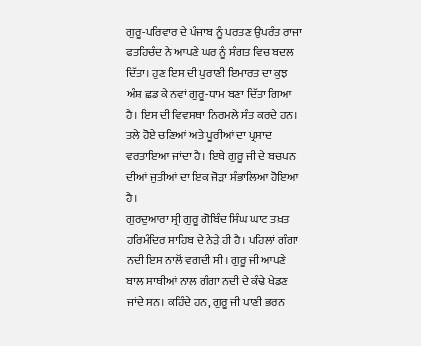ਗੁਰੂ-ਪਰਿਵਾਰ ਦੇ ਪੰਜਾਬ ਨੂੰ ਪਰਤਣ ਉਪਰੰਤ ਰਾਜਾ ਫਤਹਿਚੰਦ ਨੇ ਆਪਣੇ ਘਰ ਨੂੰ ਸੰਗਤ ਵਿਚ ਬਦਲ ਦਿੱਤਾ। ਹੁਣ ਇਸ ਦੀ ਪੁਰਾਣੀ ਇਮਾਰਤ ਦਾ ਕੁਝ ਅੰਸ਼ ਛਡ ਕੇ ਨਵਾਂ ਗੁਰੂ-ਧਾਮ ਬਣਾ ਦਿੱਤਾ ਗਿਆ ਹੈ। ਇਸ ਦੀ ਵਿਵਸਥਾ ਨਿਰਮਲੇ ਸੰਤ ਕਰਦੇ ਹਨ। ਤਲੇ ਹੋਏ ਚਣਿਆਂ ਅਤੇ ਪੂਰੀਆਂ ਦਾ ਪ੍ਰਸਾਦ ਵਰਤਾਇਆ ਜਾਂਦਾ ਹੈ। ਇਥੇ ਗੁਰੂ ਜੀ ਦੇ ਬਚਪਨ ਦੀਆਂ ਜੁਤੀਆਂ ਦਾ ਇਕ ਜੋੜਾ ਸੰਭਾਲਿਆ ਹੋਇਆ ਹੈ।
ਗੁਰਦੁਆਰਾ ਸ੍ਰੀ ਗੁਰੂ ਗੋਬਿੰਦ ਸਿੰਘ ਘਾਟ ਤਖ਼ਤ ਹਰਿਮੰਦਿਰ ਸਾਹਿਬ ਦੇ ਨੇੜੇ ਹੀ ਹੈ। ਪਹਿਲਾਂ ਗੰਗਾ ਨਦੀ ਇਸ ਨਾਲੋਂ ਵਗਦੀ ਸੀ। ਗੁਰੂ ਜੀ ਆਪਣੇ ਬਾਲ ਸਾਥੀਆਂ ਨਾਲ ਗੰਗਾ ਨਦੀ ਦੇ ਕੰਢੇ ਖੇਡਣ ਜਾਂਦੇ ਸਨ। ਕਹਿੰਦੇ ਹਨ, ਗੁਰੂ ਜੀ ਪਾਣੀ ਭਰਨ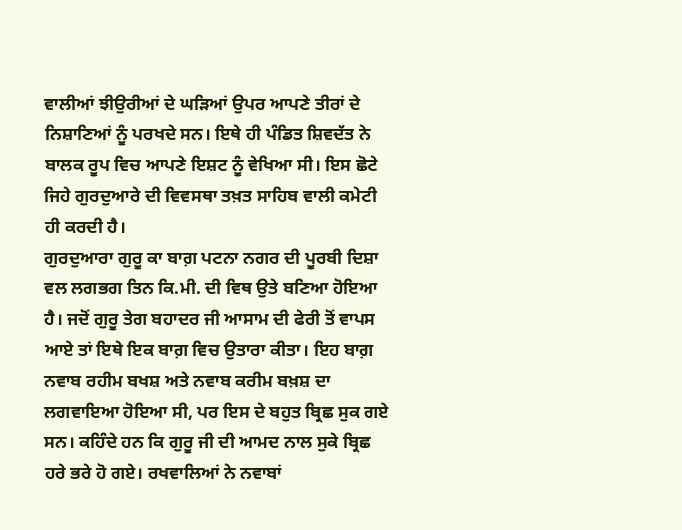ਵਾਲੀਆਂ ਝੀਉਰੀਆਂ ਦੇ ਘੜਿਆਂ ਉਪਰ ਆਪਣੇ ਤੀਰਾਂ ਦੇ ਨਿਸ਼ਾਣਿਆਂ ਨੂੰ ਪਰਖਦੇ ਸਨ। ਇਥੇ ਹੀ ਪੰਡਿਤ ਸ਼ਿਵਦੱਤ ਨੇ ਬਾਲਕ ਰੂਪ ਵਿਚ ਆਪਣੇ ਇਸ਼ਟ ਨੂੰ ਵੇਖਿਆ ਸੀ। ਇਸ ਛੋਟੇ ਜਿਹੇ ਗੁਰਦੁਆਰੇ ਦੀ ਵਿਵਸਥਾ ਤਖ਼ਤ ਸਾਹਿਬ ਵਾਲੀ ਕਮੇਟੀ ਹੀ ਕਰਦੀ ਹੈ।
ਗੁਰਦੁਆਰਾ ਗੁਰੂ ਕਾ ਬਾਗ਼ ਪਟਨਾ ਨਗਰ ਦੀ ਪੂਰਬੀ ਦਿਸ਼ਾ ਵਲ ਲਗਭਗ ਤਿਨ ਕਿ.ਮੀ. ਦੀ ਵਿਥ ਉਤੇ ਬਣਿਆ ਹੋਇਆ ਹੈ। ਜਦੋਂ ਗੁਰੂ ਤੇਗ ਬਹਾਦਰ ਜੀ ਆਸਾਮ ਦੀ ਫੇਰੀ ਤੋਂ ਵਾਪਸ ਆਏ ਤਾਂ ਇਥੇ ਇਕ ਬਾਗ਼ ਵਿਚ ਉਤਾਰਾ ਕੀਤਾ। ਇਹ ਬਾਗ਼ ਨਵਾਬ ਰਹੀਮ ਬਖਸ਼ ਅਤੇ ਨਵਾਬ ਕਰੀਮ ਬਖ਼ਸ਼ ਦਾ ਲਗਵਾਇਆ ਹੋਇਆ ਸੀ, ਪਰ ਇਸ ਦੇ ਬਹੁਤ ਬ੍ਰਿਛ ਸੁਕ ਗਏ ਸਨ। ਕਹਿੰਦੇ ਹਨ ਕਿ ਗੁਰੂ ਜੀ ਦੀ ਆਮਦ ਨਾਲ ਸੁਕੇ ਬ੍ਰਿਛ ਹਰੇ ਭਰੇ ਹੋ ਗਏ। ਰਖਵਾਲਿਆਂ ਨੇ ਨਵਾਬਾਂ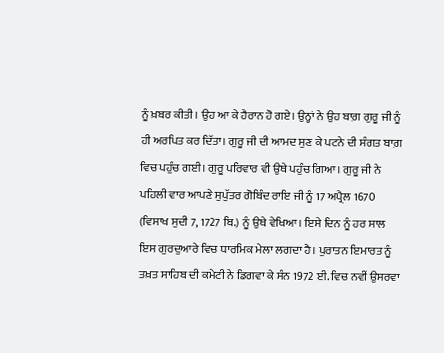ਨੂੰ ਖ਼ਬਰ ਕੀਤੀ। ਉਹ ਆ ਕੇ ਹੈਰਾਨ ਹੋ ਗਏ। ਉਨ੍ਹਾਂ ਨੇ ਉਹ ਬਾਗ਼ ਗੁਰੂ ਜੀ ਨੂੰ ਹੀ ਅਰਪਿਤ ਕਰ ਦਿੱਤਾ। ਗੁਰੂ ਜੀ ਦੀ ਆਮਦ ਸੁਣ ਕੇ ਪਟਨੇ ਦੀ ਸੰਗਤ ਬਾਗ਼ ਵਿਚ ਪਹੁੰਚ ਗਈ। ਗੁਰੂ ਪਰਿਵਾਰ ਵੀ ਉਥੇ ਪਹੁੰਚ ਗਿਆ। ਗੁਰੂ ਜੀ ਨੇ ਪਹਿਲੀ ਵਾਰ ਆਪਣੇ ਸੁਪੁੱਤਰ ਗੋਬਿੰਦ ਰਾਇ ਜੀ ਨੂੰ 17 ਅਪ੍ਰੈਲ 1670 (ਵਿਸਾਖ ਸੁਦੀ 7, 1727 ਬਿ.) ਨੂੰ ਉਥੇ ਵੇਖਿਆ। ਇਸੇ ਦਿਨ ਨੂੰ ਹਰ ਸਾਲ ਇਸ ਗੁਰਦੁਆਰੇ ਵਿਚ ਧਾਰਮਿਕ ਮੇਲਾ ਲਗਦਾ ਹੈ। ਪੁਰਾਤਨ ਇਮਾਰਤ ਨੂੰ ਤਖ਼ਤ ਸਾਹਿਬ ਦੀ ਕਮੇਟੀ ਨੇ ਡਿਗਵਾ ਕੇ ਸੰਨ 1972 ਈ. ਵਿਚ ਨਵੀਂ ਉਸਰਵਾ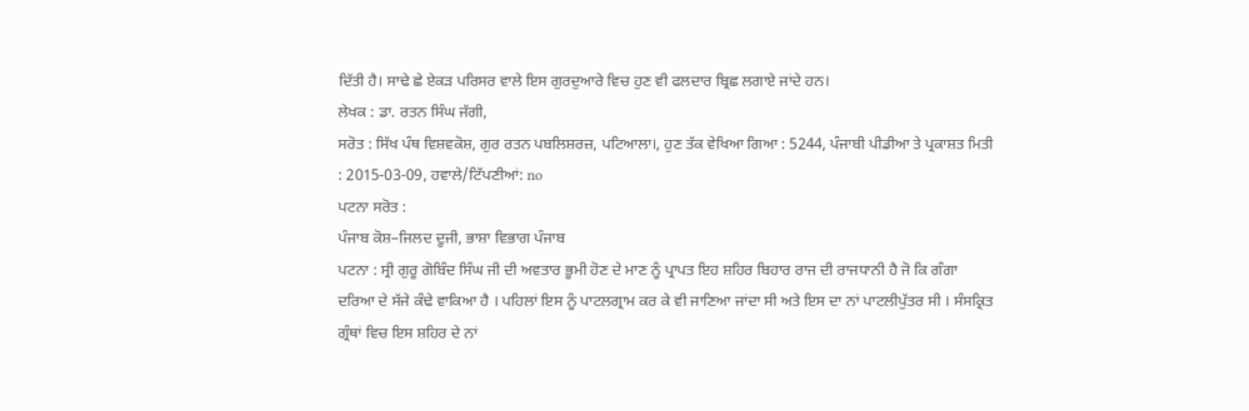ਦਿੱਤੀ ਹੈ। ਸਾਢੇ ਛੇ ਏਕੜ ਪਰਿਸਰ ਵਾਲੇ ਇਸ ਗੁਰਦੁਆਰੇ ਵਿਚ ਹੁਣ ਵੀ ਫਲਦਾਰ ਬ੍ਰਿਛ ਲਗਾਏ ਜਾਂਦੇ ਹਨ।
ਲੇਖਕ : ਡਾ. ਰਤਨ ਸਿੰਘ ਜੱਗੀ,
ਸਰੋਤ : ਸਿੱਖ ਪੰਥ ਵਿਸ਼ਵਕੋਸ਼, ਗੁਰ ਰਤਨ ਪਬਲਿਸ਼ਰਜ਼, ਪਟਿਆਲਾ।, ਹੁਣ ਤੱਕ ਵੇਖਿਆ ਗਿਆ : 5244, ਪੰਜਾਬੀ ਪੀਡੀਆ ਤੇ ਪ੍ਰਕਾਸ਼ਤ ਮਿਤੀ : 2015-03-09, ਹਵਾਲੇ/ਟਿੱਪਣੀਆਂ: no
ਪਟਨਾ ਸਰੋਤ :
ਪੰਜਾਬ ਕੋਸ਼–ਜਿਲਦ ਦੂਜੀ, ਭਾਸ਼ਾ ਵਿਭਾਗ ਪੰਜਾਬ
ਪਟਨਾ : ਸ੍ਰੀ ਗੁਰੂ ਗੋਬਿੰਦ ਸਿੰਘ ਜੀ ਦੀ ਅਵਤਾਰ ਭੂਮੀ ਹੋਣ ਦੇ ਮਾਣ ਨੂੰ ਪ੍ਰਾਪਤ ਇਹ ਸ਼ਹਿਰ ਬਿਹਾਰ ਰਾਜ ਦੀ ਰਾਜਧਾਨੀ ਹੈ ਜੋ ਕਿ ਗੰਗਾ ਦਰਿਆ ਦੇ ਸੱਜੇ ਕੰਢੇ ਵਾਕਿਆ ਹੈ । ਪਹਿਲਾਂ ਇਸ ਨੂੰ ਪਾਟਲਗ੍ਰਾਮ ਕਰ ਕੇ ਵੀ ਜਾਣਿਆ ਜਾਂਦਾ ਸੀ ਅਤੇ ਇਸ ਦਾ ਨਾਂ ਪਾਟਲੀਪੁੱਤਰ ਸੀ । ਸੰਸਕ੍ਰਿਤ ਗ੍ਰੰਥਾਂ ਵਿਚ ਇਸ ਸ਼ਹਿਰ ਦੇ ਨਾਂ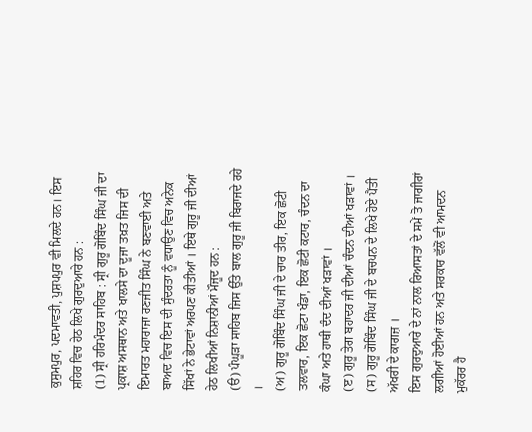ਕੁਸੁਮਪੁਰ, ਪਦਮਾਵਤੀ, ਪੁਸ਼ਪਪੁਰ ਵੀ ਮਿਲਦੇ ਹਨ। ਇਸ ਸ਼ਹਿਰ ਵਿਚ ਹੇਠ ਲਿਖੇ ਗੁਰਦੁਆਰੇ ਹਨ :
(1) ਸ੍ਰੀ ਹਰਿਮੰਦਰ ਸਾਹਿਬ : ਸ੍ਰੀ ਗੁਰੂ ਗੋਬਿੰਦ ਸਿੰਘ ਜੀ ਦਾ ਪ੍ਰਕਾਸ਼ ਅਸਥਾਨ ਅਤੇ ਖਾਲਸੇ ਦਾ ਦੂਜਾ ਤਖ਼ਤ ਜਿਸ ਦੀ ਇਮਾਰਤ ਮਹਾਰਾਜਾ ਰਣਜੀਤ ਸਿੰਘ ਨੇ ਬਣਵਾਈ ਅਤੇ ਬਾਅਦ ਵਿਚ ਇਸ ਦੀ ਸੁੰਦਰਤਾ ਨੂੰ ਵਧਾਉਣ ਵਿਚ ਅਨੇਕ ਸਿੱਖਾਂ ਨੇ ਭੇਟਾਵਾਂ ਅਰਪਣ ਕੀਤੀਆਂ । ਇਥੇ ਗੁਰੂ ਜੀ ਦੀਆਂ ਹੇਠ ਲਿਖੀਆਂ ਨਿਸ਼ਾਨੀਆਂ ਮੌਜੂਦ ਹਨ :
(ੳ) ਪੰਘੂੜਾ ਸਾਹਿਬ ਜਿਸ ਉੱਤੇ ਬਾਲ ਗੁਰੂ ਜੀ ਬਿਰਾਜਦੇ ਰਹੇ ।
(ਅ) ਗੁਰੂ ਗੋਬਿੰਦ ਸਿੰਘ ਜੀ ਦੇ ਚਾਰ ਤੀਰ, ਇਕ ਛੋਟੀ ਤਲਵਾਰ, ਇਕ ਛੋਟਾ ਖੰਡਾ, ਇਕ ਛੋਟੀ ਕਟਾਰ, ਚੰਦਨ ਦਾ ਕੰਘਾ ਅਤੇ ਹਾਥੀ ਦੰਦ ਦੀਆਂ ਖੜਾਵਾਂ ।
(ੲ) ਗੁਰੂ ਤੇਗ ਬਹਾਦਰ ਜੀ ਦੀਆਂ ਚੰਦਨ ਦੀਆਂ ਖੜਾਵਾਂ ।
(ਸ) ਗੁਰੂ ਗੋਬਿੰਦ ਸਿੰਘ ਜੀ ਦੇ ਬਚਪਨ ਦੇ ਲਿਖੇ ਹੋਏ ਪੈਂਤੀ ਅੱਖਰੀ ਦੇ ਕਾਗਜ਼ ।
ਇਸ ਗੁਰਦੁਆਰੇ ਦੇ ਨਾਂ ਨਾਲ ਰਿਆਸਤਾਂ ਦੇ ਸਮੇਂ ਤੋ ਜਾਗੀਰਾਂ ਲਗੀਆਂ ਹੋਈਆਂ ਹਨ ਅਤੇ ਸਰਕਾਰ ਵੱਲੋਂ ਵੀ ਆਮਦਨ ਮੁਕੱਰਰ ਹੈ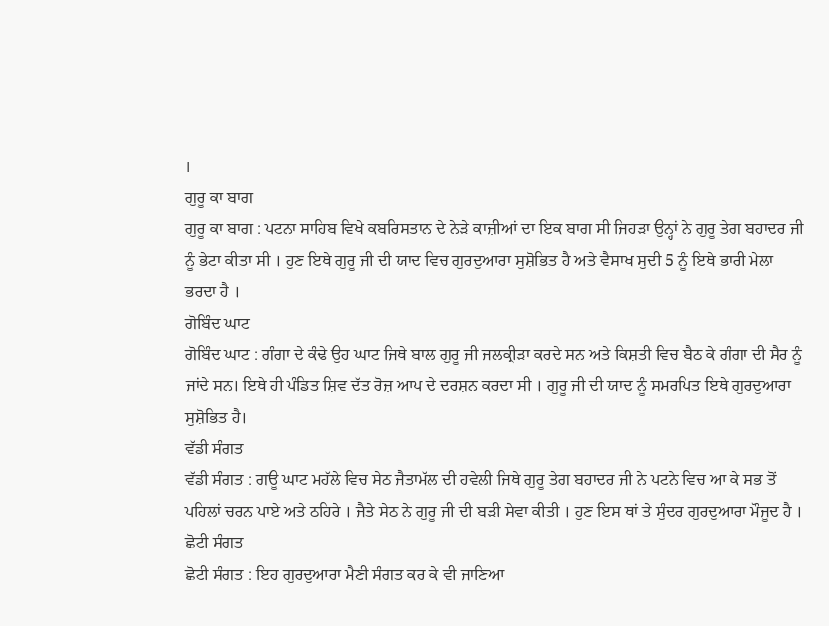।
ਗੁਰੂ ਕਾ ਬਾਗ
ਗੁਰੂ ਕਾ ਬਾਗ : ਪਟਨਾ ਸਾਹਿਬ ਵਿਖੇ ਕਬਰਿਸਤਾਨ ਦੇ ਨੇੜੇ ਕਾਜ਼ੀਆਂ ਦਾ ਇਕ ਬਾਗ ਸੀ ਜਿਹੜਾ ਉਨ੍ਹਾਂ ਨੇ ਗੁਰੂ ਤੇਗ ਬਹਾਦਰ ਜੀ ਨੂੰ ਭੇਟਾ ਕੀਤਾ ਸੀ । ਹੁਣ ਇਥੇ ਗੁਰੂ ਜੀ ਦੀ ਯਾਦ ਵਿਚ ਗੁਰਦੁਆਰਾ ਸੁਸ਼ੋਭਿਤ ਹੈ ਅਤੇ ਵੈਸਾਖ ਸੁਦੀ 5 ਨੂੰ ਇਥੇ ਭਾਰੀ ਮੇਲਾ ਭਰਦਾ ਹੈ ।
ਗੋਬਿੰਦ ਘਾਟ
ਗੋਬਿੰਦ ਘਾਟ : ਗੰਗਾ ਦੇ ਕੰਢੇ ਉਹ ਘਾਟ ਜਿਥੇ ਬਾਲ ਗੁਰੂ ਜੀ ਜਲਕ੍ਰੀੜਾ ਕਰਦੇ ਸਨ ਅਤੇ ਕਿਸ਼ਤੀ ਵਿਚ ਬੈਠ ਕੇ ਗੰਗਾ ਦੀ ਸੈਰ ਨੂੰ ਜਾਂਦੇ ਸਨ। ਇਥੇ ਹੀ ਪੰਡਿਤ ਸ਼ਿਵ ਦੱਤ ਰੋਜ਼ ਆਪ ਦੇ ਦਰਸ਼ਨ ਕਰਦਾ ਸੀ । ਗੁਰੂ ਜੀ ਦੀ ਯਾਦ ਨੂੰ ਸਮਰਪਿਤ ਇਥੇ ਗੁਰਦੁਆਰਾ ਸੁਸ਼ੋਭਿਤ ਹੈ।
ਵੱਡੀ ਸੰਗਤ
ਵੱਡੀ ਸੰਗਤ : ਗਊ ਘਾਟ ਮਹੱਲੇ ਵਿਚ ਸੇਠ ਜੈਤਾਮੱਲ ਦੀ ਹਵੇਲੀ ਜਿਥੇ ਗੁਰੂ ਤੇਗ ਬਹਾਦਰ ਜੀ ਨੇ ਪਟਨੇ ਵਿਚ ਆ ਕੇ ਸਭ ਤੋਂ ਪਹਿਲਾਂ ਚਰਨ ਪਾਏ ਅਤੇ ਠਹਿਰੇ । ਜੈਤੇ ਸੇਠ ਨੇ ਗੁਰੂ ਜੀ ਦੀ ਬੜੀ ਸੇਵਾ ਕੀਤੀ । ਹੁਣ ਇਸ ਥਾਂ ਤੇ ਸੁੰਦਰ ਗੁਰਦੁਆਰਾ ਮੌਜੂਦ ਹੈ ।
ਛੋਟੀ ਸੰਗਤ
ਛੋਟੀ ਸੰਗਤ : ਇਹ ਗੁਰਦੁਆਰਾ ਮੈਣੀ ਸੰਗਤ ਕਰ ਕੇ ਵੀ ਜਾਣਿਆ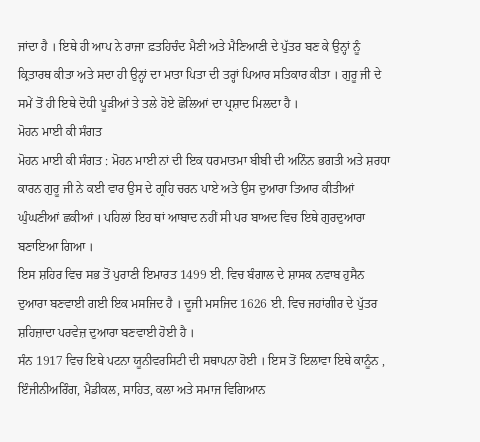ਜਾਂਦਾ ਹੈ । ਇਥੇ ਹੀ ਆਪ ਨੇ ਰਾਜਾ ਫ਼ਤਹਿਚੰਦ ਮੈਣੀ ਅਤੇ ਮੈਣਿਆਣੀ ਦੇ ਪੁੱਤਰ ਬਣ ਕੇ ਉਨ੍ਹਾਂ ਨੂੰ ਕ੍ਰਿਤਾਰਥ ਕੀਤਾ ਅਤੇ ਸਦਾ ਹੀ ਉਨ੍ਹਾਂ ਦਾ ਮਾਤਾ ਪਿਤਾ ਦੀ ਤਰ੍ਹਾਂ ਪਿਆਰ ਸਤਿਕਾਰ ਕੀਤਾ । ਗੁਰੂ ਜੀ ਦੇ ਸਮੇਂ ਤੋਂ ਹੀ ਇਥੇ ਦੋਧੀ ਪੂੜੀਆਂ ਤੇ ਤਲੇ ਹੋਏ ਛੋਲਿਆਂ ਦਾ ਪ੍ਰਸ਼ਾਦ ਮਿਲਦਾ ਹੈ ।
ਮੋਹਨ ਮਾਈ ਕੀ ਸੰਗਤ
ਮੋਹਨ ਮਾਈ ਕੀ ਸੰਗਤ : ਮੋਹਨ ਮਾਈ ਨਾਂ ਦੀ ਇਕ ਧਰਮਾਤਮਾ ਬੀਬੀ ਦੀ ਅਨਿੰਨ ਭਗਤੀ ਅਤੇ ਸ਼ਰਧਾ ਕਾਰਨ ਗੁਰੂ ਜੀ ਨੇ ਕਈ ਵਾਰ ਉਸ ਦੇ ਗ੍ਰਹਿ ਚਰਨ ਪਾਏ ਅਤੇ ਉਸ ਦੁਆਰਾ ਤਿਆਰ ਕੀਤੀਆਂ ਘੁੰਘਣੀਆਂ ਛਕੀਆਂ । ਪਹਿਲਾਂ ਇਹ ਥਾਂ ਆਬਾਦ ਨਹੀਂ ਸੀ ਪਰ ਬਾਅਦ ਵਿਚ ਇਥੇ ਗੁਰਦੁਆਰਾ ਬਣਾਇਆ ਗਿਆ ।
ਇਸ ਸ਼ਹਿਰ ਵਿਚ ਸਭ ਤੋਂ ਪੁਰਾਣੀ ਇਮਾਰਤ 1499 ਈ. ਵਿਚ ਬੰਗਾਲ ਦੇ ਸ਼ਾਸਕ ਨਵਾਬ ਹੁਸੈਨ ਦੁਆਰਾ ਬਣਵਾਈ ਗਈ ਇਕ ਮਸਜਿਦ ਹੈ । ਦੂਜੀ ਮਸਜਿਦ 1626 ਈ. ਵਿਚ ਜਹਾਂਗੀਰ ਦੇ ਪੁੱਤਰ ਸ਼ਹਿਜ਼ਾਦਾ ਪਰਵੇਜ਼ ਦੁਆਰਾ ਬਣਵਾਈ ਹੋਈ ਹੈ ।
ਸੰਨ 1917 ਵਿਚ ਇਥੇ ਪਟਨਾ ਯੂਨੀਵਰਸਿਟੀ ਦੀ ਸਥਾਪਨਾ ਹੋਈ । ਇਸ ਤੋਂ ਇਲਾਵਾ ਇਥੇ ਕਾਨੂੰਨ , ਇੰਜੀਨੀਅਰਿੰਗ, ਮੈਡੀਕਲ, ਸਾਹਿਤ, ਕਲਾ ਅਤੇ ਸਮਾਜ ਵਿਗਿਆਨ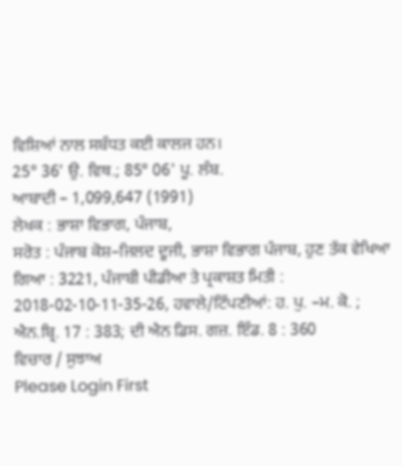ਵਿਸ਼ਿਆਂ ਨਾਲ ਸਬੰਧਤ ਕਈ ਕਾਲਜ ਹਨ।
25° 36' ਉ. ਵਿਥ.; 85° 06' ਪੂ. ਲੰਬ.
ਆਬਾਦੀ – 1,099,647 (1991)
ਲੇਖਕ : ਭਾਸ਼ਾ ਵਿਭਾਗ, ਪੰਜਾਬ,
ਸਰੋਤ : ਪੰਜਾਬ ਕੋਸ਼–ਜਿਲਦ ਦੂਜੀ, ਭਾਸ਼ਾ ਵਿਭਾਗ ਪੰਜਾਬ, ਹੁਣ ਤੱਕ ਵੇਖਿਆ ਗਿਆ : 3221, ਪੰਜਾਬੀ ਪੀਡੀਆ ਤੇ ਪ੍ਰਕਾਸ਼ਤ ਮਿਤੀ : 2018-02-10-11-35-26, ਹਵਾਲੇ/ਟਿੱਪਣੀਆਂ: ਹ. ਪੁ. –ਮ. ਕੋ. ; ਐਨ.ਬ੍ਰਿ. 17 : 383; ਦੀ ਐਨ ਡਿਸ. ਗਜ਼. ਇੰਡ. 8 : 360
ਵਿਚਾਰ / ਸੁਝਾਅ
Please Login First